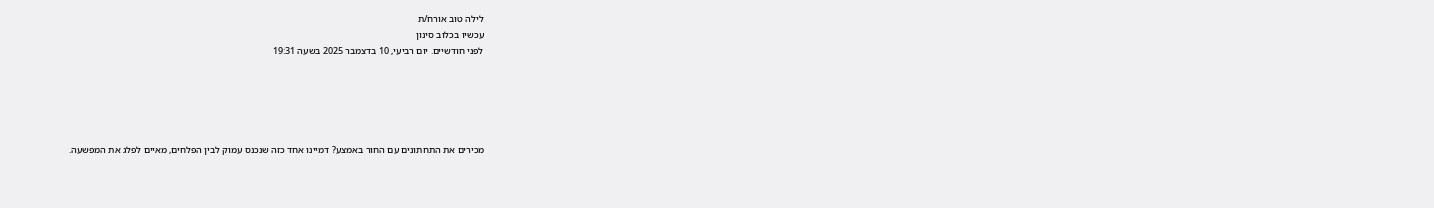לילה טוב אורח/ת
עכשיו בכלוב סינון
לפני חודשיים. יום רביעי, 10 בדצמבר 2025 בשעה 19:31





מכירים את התחתונים עם החור באמצע? דמיינו אחד כזה שנכנס עמוק לבין הפלחים, מאיים לפלג את המפשעה.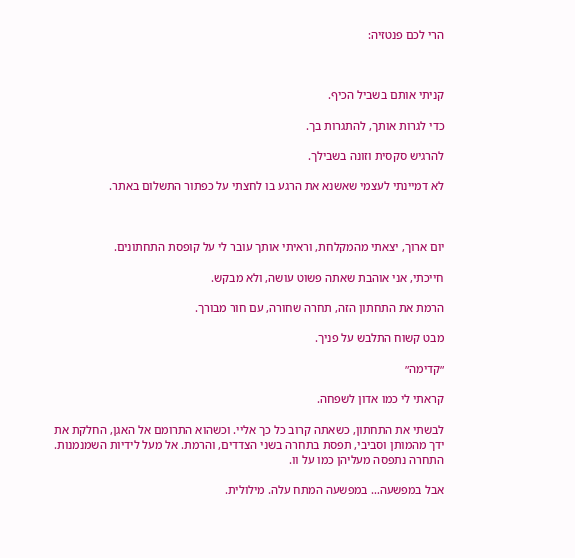הרי לכם פנטזיה:



קניתי אותם בשביל הכיף.

כדי לגרות אותך, להתגרות בך.

להרגיש סקסית וזונה בשבילך.

לא דמיינתי לעצמי שאשנא את הרגע בו לחצתי על כפתור התשלום באתר.



יום ארוך, יצאתי מהמקלחת, וראיתי אותך עובר לי על קופסת התחתונים.

חייכתי, אני אוהבת שאתה פשוט עושה, ולא מבקש.

הרמת את התחתון הזה, תחרה שחורה, עם חור מבורך.

מבט קשוח התלבש על פניך.

״קדימה״

קראתי לי כמו אדון לשפחה.

לבשתי את התחתון, כשאתה קרוב כל כך אליי. וכשהוא התרומם אל האגן, החלקת את ידך מהמותן וסביבי, תפסת בתחרה בשני הצדדים, והרמת. אל מעל לידיות השמנמנות. התחרה נתפסה מעליהן כמו על וו.

אבל במפשעה… במפשעה המתח עלה. מילולית.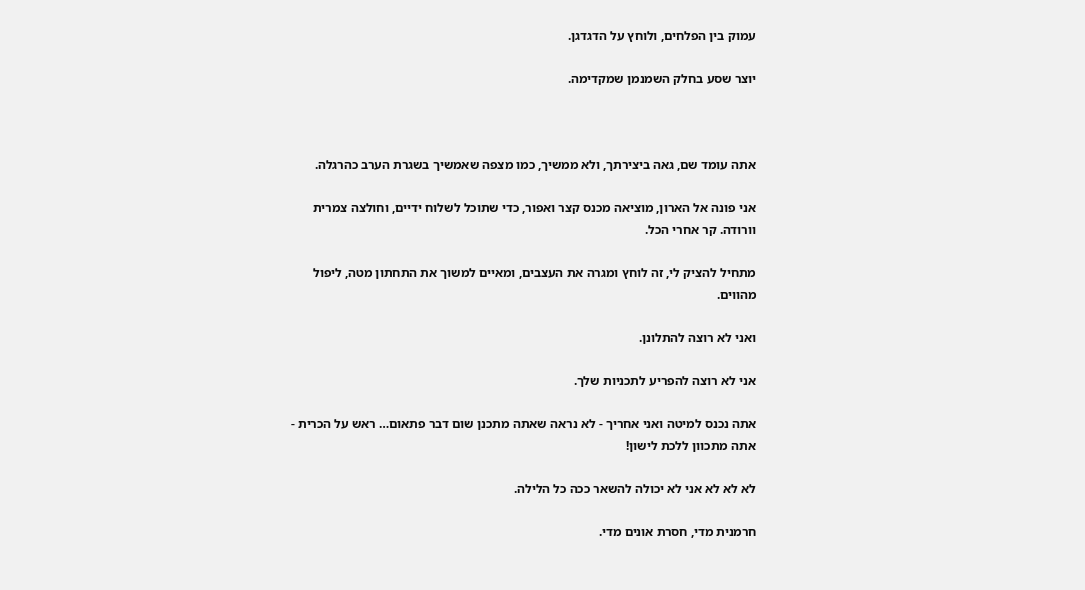עמוק בין הפלחים, ולוחץ על הדגדגן.

יוצר שסע בחלק השמנמן שמקדימה.



אתה עומד שם, גאה ביצירתך, ולא ממשיך, כמו מצפה שאמשיך בשגרת הערב כהרגלה.

אני פונה אל הארון, מוציאה מכנס קצר ואפור, כדי שתוכל לשלוח ידיים, וחולצה צמרית וורודה. קר אחרי הכל.

מתחיל להציק לי, זה לוחץ ומגרה את העצבים, ומאיים למשוך את התחתון מטה, ליפול מהווים.

ואני לא רוצה להתלונן.

אני לא רוצה להפריע לתכניות שלך.

אתה נכנס למיטה ואני אחריך - לא נראה שאתה מתכנן שום דבר פתאום… ראש על הכרית - אתה מתכוון ללכת לישון!

לא לא לא אני לא יכולה להשאר ככה כל הלילה.

חרמנית מדי, חסרת אונים מדי.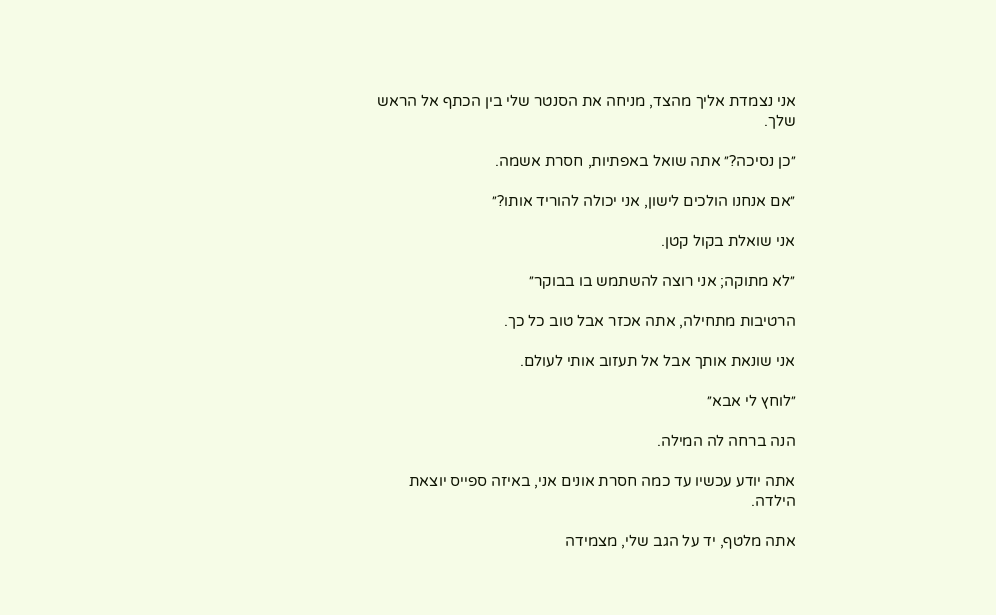אני נצמדת אליך מהצד, מניחה את הסנטר שלי בין הכתף אל הראש שלך.

״כן נסיכה?״ אתה שואל באפתיות, חסרת אשמה.

״אם אנחנו הולכים לישון, אני יכולה להוריד אותו?״

אני שואלת בקול קטן.

״לא מתוקה; אני רוצה להשתמש בו בבוקר״

הרטיבות מתחילה, אתה אכזר אבל טוב כל כך.

אני שונאת אותך אבל אל תעזוב אותי לעולם.

״לוחץ לי אבא״

הנה ברחה לה המילה.

אתה יודע עכשיו עד כמה חסרת אונים אני, באיזה ספייס יוצאת הילדה.

אתה מלטף, יד על הגב שלי, מצמידה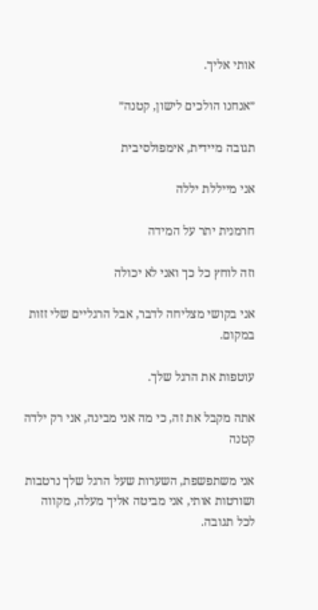אותי אליך.

״אנחנו הולכים לישון, קטנה״

תגובה מיידית, אימפולסיבית

אני מייללת יללה

חרמנית יתר על המידה

וזה לוחץ כל כך ואני לא יכולה

אני בקושי מצליחה לדבר, אבל הרגליים שלי זזות במקום.

עוטפות את הרגל שלך.

אתה מקבל את זה, כי מה אני מבינה, אני רק ילדה קטנה

אני משתפשפת, השערות שעל הרגל שלך נרטבות ושורטות אותי, אני מביטה אליך מעלה, מקווה לכל תגובה.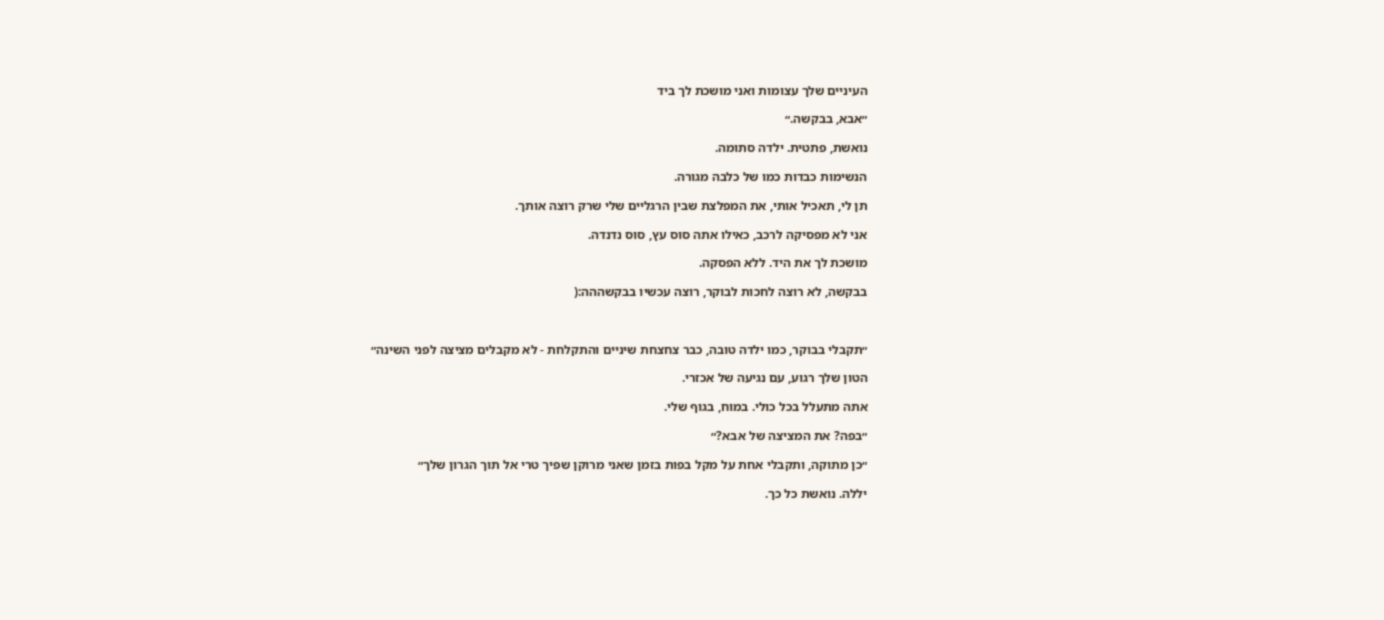העיניים שלך עצומות ואני מושכת לך ביד

״אבא, בבקשה.״

נואשת, פתטית. ילדה סתומה.

הנשימות כבדות כמו של כלבה מגורה.

תן לי, תאכיל אותי, את המפלצת שבין הרגליים שלי שרק רוצה אותך.

אני לא מפסיקה לרכב, כאילו אתה סוס עץ, סוס נדנדה.

מושכת לך את היד. ללא הפסקה.

בבקשה, לא רוצה לחכות לבוקר, רוצה עכשיו בבקשההה:(



״תקבלי בבוקר, כמו ילדה טובה, כבר צחצחת שיניים והתקלחת - לא מקבלים מציצה לפני השינה״

הטון שלך רגוע, עם נגיעה של אכזרי.

אתה מתעלל בכל כולי. במוח, בגוף שלי.

״בפה? את המציצה של אבא?״

״כן מתוקה, ותקבלי אחת על מקל בפות בזמן שאני מרוקן שפיך טרי אל תוך הגרון שלך״

יללה. נואשת כל כך.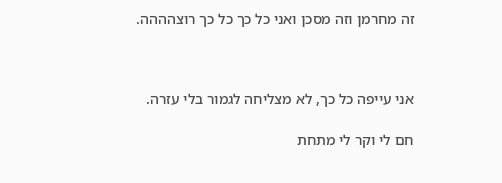זה מחרמן וזה מסכן ואני כל כך כל כך רוצהההה.



אני עייפה כל כך, לא מצליחה לגמור בלי עזרה.

חם לי וקר לי מתחת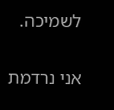לשמיכה.

אני נרדמת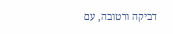דביקה ורטובה, עם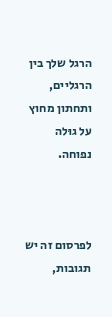הרגל שלך בין הרגליים, ותחתון מחוץ על גוּלה נפוחה.



לפרסום זה יש תגובות,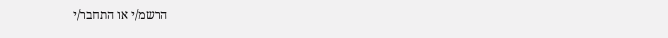הרשמ/י או התחבר/י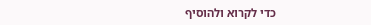כדי לקרוא ולהוסיף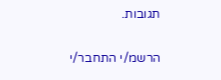תגובות.

הרשמ/י התחבר/י